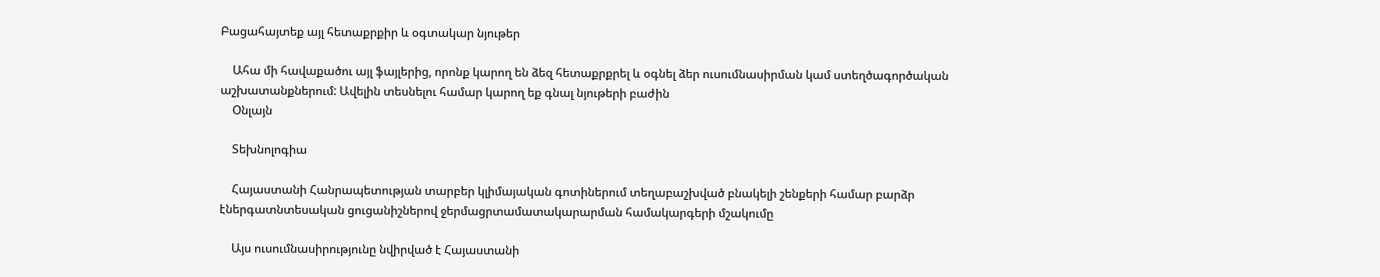Բացահայտեք այլ հետաքրքիր և օգտակար նյութեր

    Ահա մի հավաքածու այլ ֆայլերից, որոնք կարող են ձեզ հետաքրքրել և օգնել ձեր ուսումնասիրման կամ ստեղծագործական աշխատանքներում: Ավելին տեսնելու համար կարող եք գնալ նյութերի բաժին
    Օնլայն

    Տեխնոլոգիա

    Հայաստանի Հանրապետության տարբեր կլիմայական գոտիներում տեղաբաշխված բնակելի շենքերի համար բարձր էներգատնտեսական ցուցանիշներով ջերմացրտամատակարարման համակարգերի մշակումը

    Այս ուսումնասիրությունը նվիրված է Հայաստանի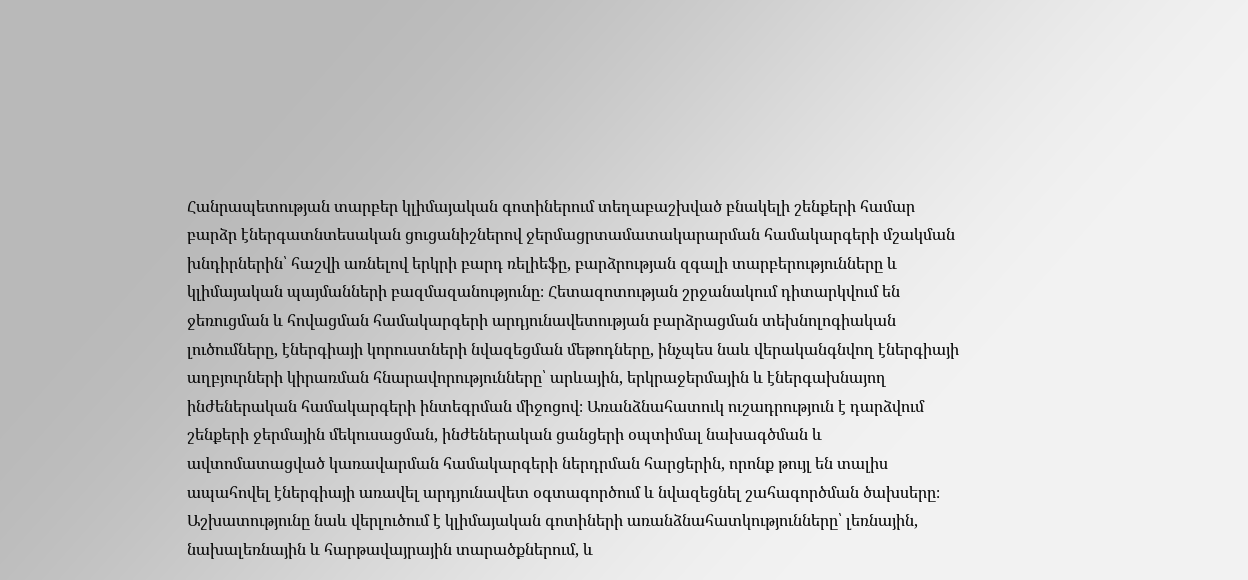Հանրապետության տարբեր կլիմայական գոտիներում տեղաբաշխված բնակելի շենքերի համար բարձր էներգատնտեսական ցուցանիշներով ջերմացրտամատակարարման համակարգերի մշակման խնդիրներին՝ հաշվի առնելով երկրի բարդ ռելիեֆը, բարձրության զգալի տարբերությունները և կլիմայական պայմանների բազմազանությունը։ Հետազոտության շրջանակում դիտարկվում են ջեռուցման և հովացման համակարգերի արդյունավետության բարձրացման տեխնոլոգիական լուծումները, էներգիայի կորուստների նվազեցման մեթոդները, ինչպես նաև վերականգնվող էներգիայի աղբյուրների կիրառման հնարավորությունները՝ արևային, երկրաջերմային և էներգախնայող ինժեներական համակարգերի ինտեգրման միջոցով։ Առանձնահատուկ ուշադրություն է դարձվում շենքերի ջերմային մեկուսացման, ինժեներական ցանցերի օպտիմալ նախագծման և ավտոմատացված կառավարման համակարգերի ներդրման հարցերին, որոնք թույլ են տալիս ապահովել էներգիայի առավել արդյունավետ օգտագործում և նվազեցնել շահագործման ծախսերը։ Աշխատությունը նաև վերլուծում է կլիմայական գոտիների առանձնահատկությունները՝ լեռնային, նախալեռնային և հարթավայրային տարածքներում, և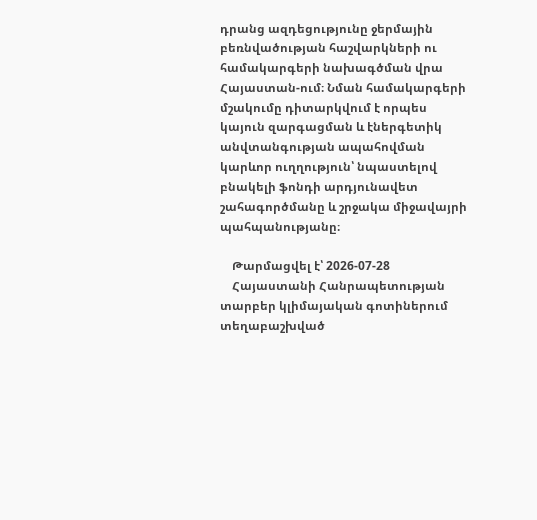դրանց ազդեցությունը ջերմային բեռնվածության հաշվարկների ու համակարգերի նախագծման վրա Հայաստան-ում։ Նման համակարգերի մշակումը դիտարկվում է որպես կայուն զարգացման և էներգետիկ անվտանգության ապահովման կարևոր ուղղություն՝ նպաստելով բնակելի ֆոնդի արդյունավետ շահագործմանը և շրջակա միջավայրի պահպանությանը։

    Թարմացվել է՝ 2026-07-28
    Հայաստանի Հանրապետության տարբեր կլիմայական գոտիներում տեղաբաշխված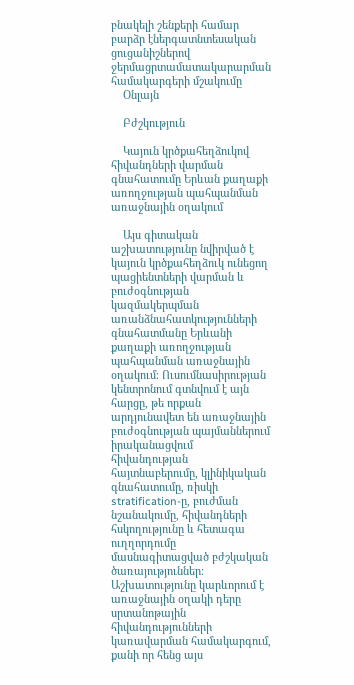բնակելի շենքերի համար բարձր էներգատնտեսական ցուցանիշներով ջերմացրտամատակարարման համակարգերի մշակումը
    Օնլայն

    Բժշկություն

    Կայուն կրծքահեղձուկով հիվանդների վարման գնահատումը Երևան քաղաքի առողջության պահպանման առաջնային օղակում

    Այս գիտական աշխատությունը նվիրված է կայուն կրծքահեղձուկ ունեցող պացիենտների վարման և բուժօգնության կազմակերպման առանձնահատկությունների գնահատմանը Երևանի քաղաքի առողջության պահպանման առաջնային օղակում։ Ուսումնասիրության կենտրոնում գտնվում է այն հարցը, թե որքան արդյունավետ են առաջնային բուժօգնության պայմաններում իրականացվում հիվանդության հայտնաբերումը, կլինիկական գնահատումը, ռիսկի stratification-ը, բուժման նշանակումը, հիվանդների հսկողությունը և հետագա ուղղորդումը մասնագիտացված բժշկական ծառայություններ։ Աշխատությունը կարևորում է առաջնային օղակի դերը սրտանոթային հիվանդությունների կառավարման համակարգում, քանի որ հենց այս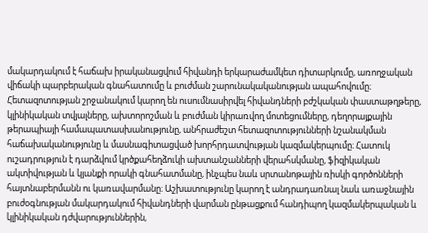մակարդակում է հաճախ իրականացվում հիվանդի երկարաժամկետ դիտարկումը, առողջական վիճակի պարբերական գնահատումը և բուժման շարունակականության ապահովումը։ Հետազոտության շրջանակում կարող են ուսումնասիրվել հիվանդների բժշկական փաստաթղթերը, կլինիկական տվյալները, ախտորոշման և բուժման կիրառվող մոտեցումները, դեղորայքային թերապիայի համապատասխանությունը, անհրաժեշտ հետազոտությունների նշանակման հաճախականությունը և մասնագիտացված խորհրդատվության կազմակերպումը։ Հատուկ ուշադրություն է դարձվում կրծքահեղձուկի ախտանշանների վերահսկմանը, ֆիզիկական ակտիվության և կյանքի որակի գնահատմանը, ինչպես նաև սրտանոթային ռիսկի գործոնների հայտնաբերմանն ու կառավարմանը։ Աշխատությունը կարող է անդրադառնալ նաև առաջնային բուժօգնության մակարդակում հիվանդների վարման ընթացքում հանդիպող կազմակերպական և կլինիկական դժվարություններին,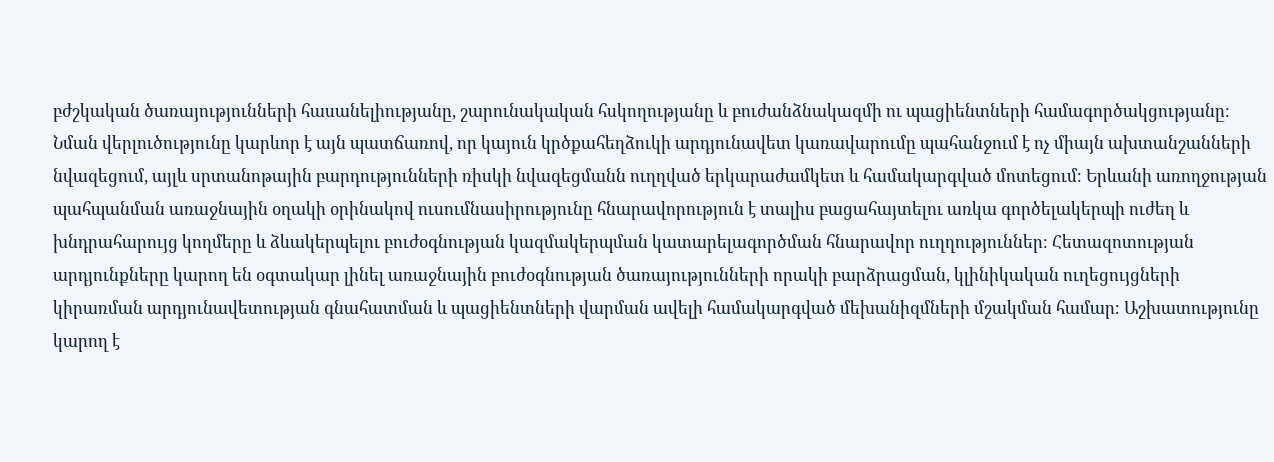բժշկական ծառայությունների հասանելիությանը, շարունակական հսկողությանը և բուժանձնակազմի ու պացիենտների համագործակցությանը։ Նման վերլուծությունը կարևոր է այն պատճառով, որ կայուն կրծքահեղձուկի արդյունավետ կառավարումը պահանջում է ոչ միայն ախտանշանների նվազեցում, այլև սրտանոթային բարդությունների ռիսկի նվազեցմանն ուղղված երկարաժամկետ և համակարգված մոտեցում։ Երևանի առողջության պահպանման առաջնային օղակի օրինակով ուսումնասիրությունը հնարավորություն է տալիս բացահայտելու առկա գործելակերպի ուժեղ և խնդրահարույց կողմերը և ձևակերպելու բուժօգնության կազմակերպման կատարելագործման հնարավոր ուղղություններ։ Հետազոտության արդյունքները կարող են օգտակար լինել առաջնային բուժօգնության ծառայությունների որակի բարձրացման, կլինիկական ուղեցույցների կիրառման արդյունավետության գնահատման և պացիենտների վարման ավելի համակարգված մեխանիզմների մշակման համար։ Աշխատությունը կարող է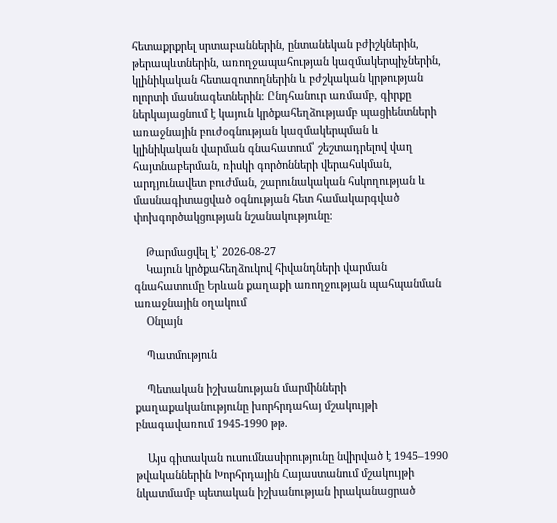հետաքրքրել սրտաբաններին, ընտանեկան բժիշկներին, թերապևտներին, առողջապահության կազմակերպիչներին, կլինիկական հետազոտողներին և բժշկական կրթության ոլորտի մասնագետներին։ Ընդհանուր առմամբ, գիրքը ներկայացնում է կայուն կրծքահեղձությամբ պացիենտների առաջնային բուժօգնության կազմակերպման և կլինիկական վարման գնահատում՝ շեշտադրելով վաղ հայտնաբերման, ռիսկի գործոնների վերահսկման, արդյունավետ բուժման, շարունակական հսկողության և մասնագիտացված օգնության հետ համակարգված փոխգործակցության նշանակությունը։

    Թարմացվել է՝ 2026-08-27
    Կայուն կրծքահեղձուկով հիվանդների վարման գնահատումը Երևան քաղաքի առողջության պահպանման առաջնային օղակում
    Օնլայն

    Պատմություն

    Պետական իշխանության մարմինների քաղաքականությունը խորհրդահայ մշակույթի բնագավառում 1945-1990 թթ.

    Այս գիտական ուսումնասիրությունը նվիրված է 1945–1990 թվականներին Խորհրդային Հայաստանում մշակույթի նկատմամբ պետական իշխանության իրականացրած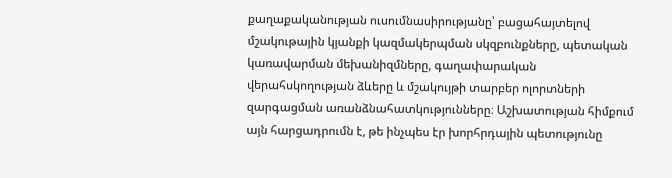քաղաքականության ուսումնասիրությանը՝ բացահայտելով մշակութային կյանքի կազմակերպման սկզբունքները, պետական կառավարման մեխանիզմները, գաղափարական վերահսկողության ձևերը և մշակույթի տարբեր ոլորտների զարգացման առանձնահատկությունները։ Աշխատության հիմքում այն հարցադրումն է, թե ինչպես էր խորհրդային պետությունը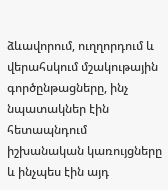ձևավորում, ուղղորդում և վերահսկում մշակութային գործընթացները, ինչ նպատակներ էին հետապնդում իշխանական կառույցները և ինչպես էին այդ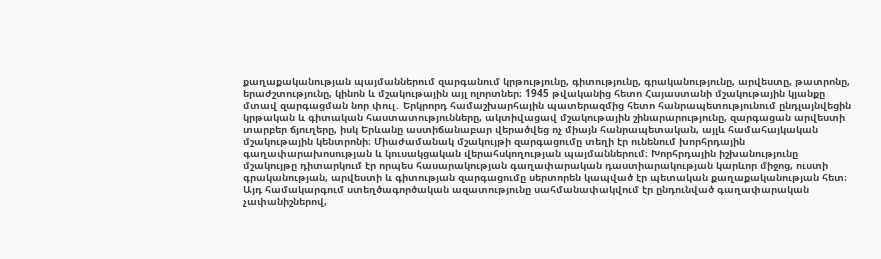քաղաքականության պայմաններում զարգանում կրթությունը, գիտությունը, գրականությունը, արվեստը, թատրոնը, երաժշտությունը, կինոն և մշակութային այլ ոլորտներ։ 1945 թվականից հետո Հայաստանի մշակութային կյանքը մտավ զարգացման նոր փուլ․ Երկրորդ համաշխարհային պատերազմից հետո հանրապետությունում ընդլայնվեցին կրթական և գիտական հաստատությունները, ակտիվացավ մշակութային շինարարությունը, զարգացան արվեստի տարբեր ճյուղերը, իսկ Երևանը աստիճանաբար վերածվեց ոչ միայն հանրապետական, այլև համահայկական մշակութային կենտրոնի։ Միաժամանակ մշակույթի զարգացումը տեղի էր ունենում խորհրդային գաղափարախոսության և կուսակցական վերահսկողության պայմաններում։ Խորհրդային իշխանությունը մշակույթը դիտարկում էր որպես հասարակության գաղափարական դաստիարակության կարևոր միջոց, ուստի գրականության, արվեստի և գիտության զարգացումը սերտորեն կապված էր պետական քաղաքականության հետ։ Այդ համակարգում ստեղծագործական ազատությունը սահմանափակվում էր ընդունված գաղափարական չափանիշներով,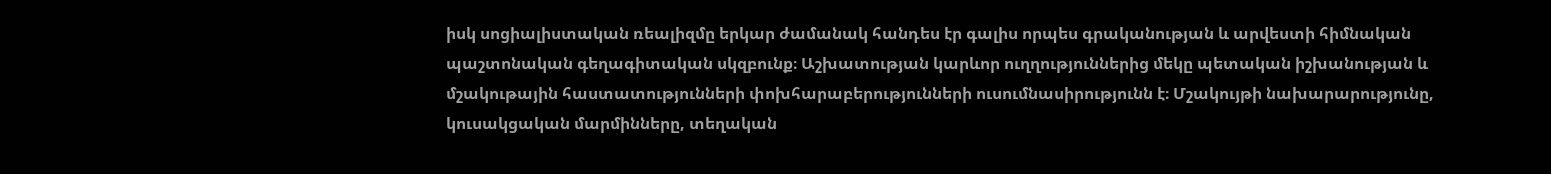իսկ սոցիալիստական ռեալիզմը երկար ժամանակ հանդես էր գալիս որպես գրականության և արվեստի հիմնական պաշտոնական գեղագիտական սկզբունք։ Աշխատության կարևոր ուղղություններից մեկը պետական իշխանության և մշակութային հաստատությունների փոխհարաբերությունների ուսումնասիրությունն է։ Մշակույթի նախարարությունը, կուսակցական մարմինները, տեղական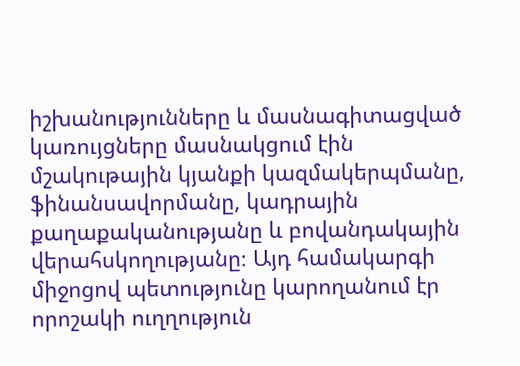իշխանությունները և մասնագիտացված կառույցները մասնակցում էին մշակութային կյանքի կազմակերպմանը, ֆինանսավորմանը, կադրային քաղաքականությանը և բովանդակային վերահսկողությանը։ Այդ համակարգի միջոցով պետությունը կարողանում էր որոշակի ուղղություն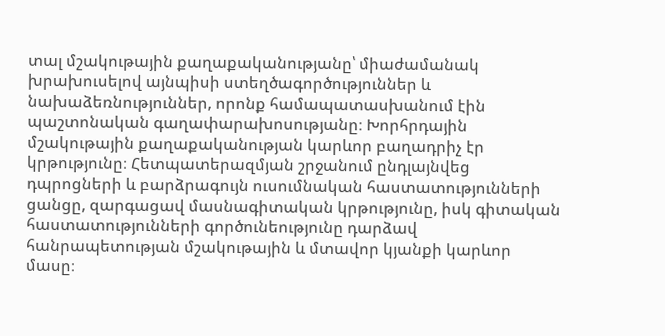տալ մշակութային քաղաքականությանը՝ միաժամանակ խրախուսելով այնպիսի ստեղծագործություններ և նախաձեռնություններ, որոնք համապատասխանում էին պաշտոնական գաղափարախոսությանը։ Խորհրդային մշակութային քաղաքականության կարևոր բաղադրիչ էր կրթությունը։ Հետպատերազմյան շրջանում ընդլայնվեց դպրոցների և բարձրագույն ուսումնական հաստատությունների ցանցը, զարգացավ մասնագիտական կրթությունը, իսկ գիտական հաստատությունների գործունեությունը դարձավ հանրապետության մշակութային և մտավոր կյանքի կարևոր մասը։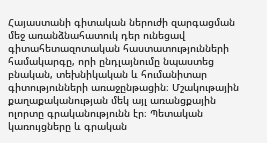Հայաստանի գիտական ներուժի զարգացման մեջ առանձնահատուկ դեր ունեցավ գիտահետազոտական հաստատությունների համակարգը, որի ընդլայնումը նպաստեց բնական, տեխնիկական և հումանիտար գիտությունների առաջընթացին։ Մշակութային քաղաքականության մեկ այլ առանցքային ոլորտը գրականությունն էր։ Պետական կառույցները և գրական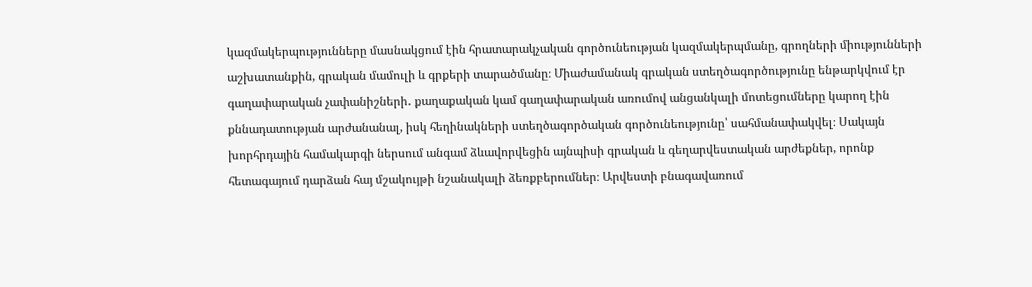կազմակերպությունները մասնակցում էին հրատարակչական գործունեության կազմակերպմանը, գրողների միությունների աշխատանքին, գրական մամուլի և գրքերի տարածմանը։ Միաժամանակ գրական ստեղծագործությունը ենթարկվում էր գաղափարական չափանիշների․ քաղաքական կամ գաղափարական առումով անցանկալի մոտեցումները կարող էին քննադատության արժանանալ, իսկ հեղինակների ստեղծագործական գործունեությունը՝ սահմանափակվել։ Սակայն խորհրդային համակարգի ներսում անգամ ձևավորվեցին այնպիսի գրական և գեղարվեստական արժեքներ, որոնք հետագայում դարձան հայ մշակույթի նշանակալի ձեռքբերումներ։ Արվեստի բնագավառում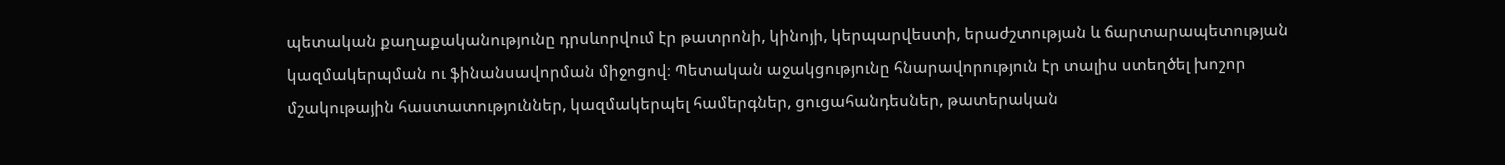պետական քաղաքականությունը դրսևորվում էր թատրոնի, կինոյի, կերպարվեստի, երաժշտության և ճարտարապետության կազմակերպման ու ֆինանսավորման միջոցով։ Պետական աջակցությունը հնարավորություն էր տալիս ստեղծել խոշոր մշակութային հաստատություններ, կազմակերպել համերգներ, ցուցահանդեսներ, թատերական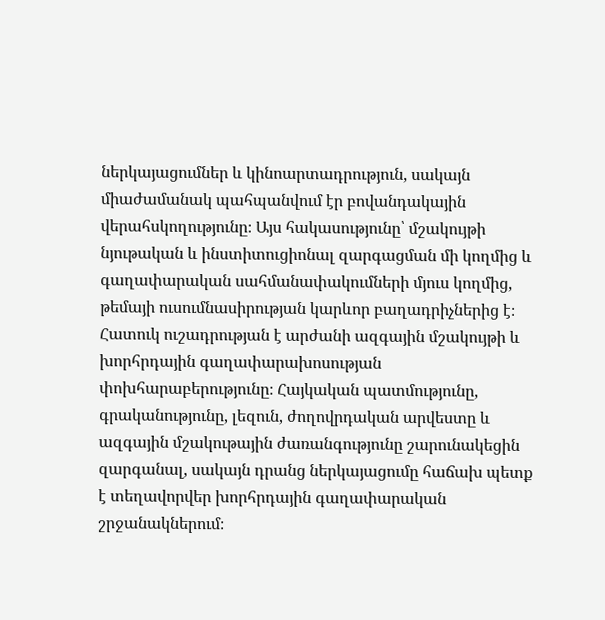ներկայացումներ և կինոարտադրություն, սակայն միաժամանակ պահպանվում էր բովանդակային վերահսկողությունը։ Այս հակասությունը՝ մշակույթի նյութական և ինստիտուցիոնալ զարգացման մի կողմից և գաղափարական սահմանափակումների մյուս կողմից, թեմայի ուսումնասիրության կարևոր բաղադրիչներից է։ Հատուկ ուշադրության է արժանի ազգային մշակույթի և խորհրդային գաղափարախոսության փոխհարաբերությունը։ Հայկական պատմությունը, գրականությունը, լեզուն, ժողովրդական արվեստը և ազգային մշակութային ժառանգությունը շարունակեցին զարգանալ, սակայն դրանց ներկայացումը հաճախ պետք է տեղավորվեր խորհրդային գաղափարական շրջանակներում։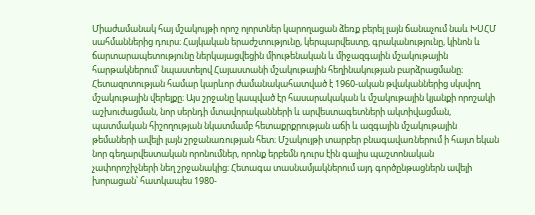Միաժամանակ հայ մշակույթի որոշ ոլորտներ կարողացան ձեռք բերել լայն ճանաչում նաև ԽՍՀՄ սահմաններից դուրս։ Հայկական երաժշտությունը, կերպարվեստը, գրականությունը, կինոն և ճարտարապետությունը ներկայացվեցին միութենական և միջազգային մշակութային հարթակներում՝ նպաստելով Հայաստանի մշակութային հեղինակության բարձրացմանը։ Հետազոտության համար կարևոր ժամանակահատված է 1960-ական թվականներից սկսվող մշակութային վերելքը։ Այս շրջանը կապված էր հասարակական և մշակութային կյանքի որոշակի աշխուժացման, նոր սերնդի մտավորականների և արվեստագետների ակտիվացման, պատմական հիշողության նկատմամբ հետաքրքրության աճի և ազգային մշակութային թեմաների ավելի լայն շրջանառության հետ։ Մշակույթի տարբեր բնագավառներում ի հայտ եկան նոր գեղարվեստական որոնումներ, որոնք երբեմն դուրս էին գալիս պաշտոնական չափորոշիչների նեղ շրջանակից։ Հետագա տասնամյակներում այդ գործընթացներն ավելի խորացան՝ հատկապես 1980-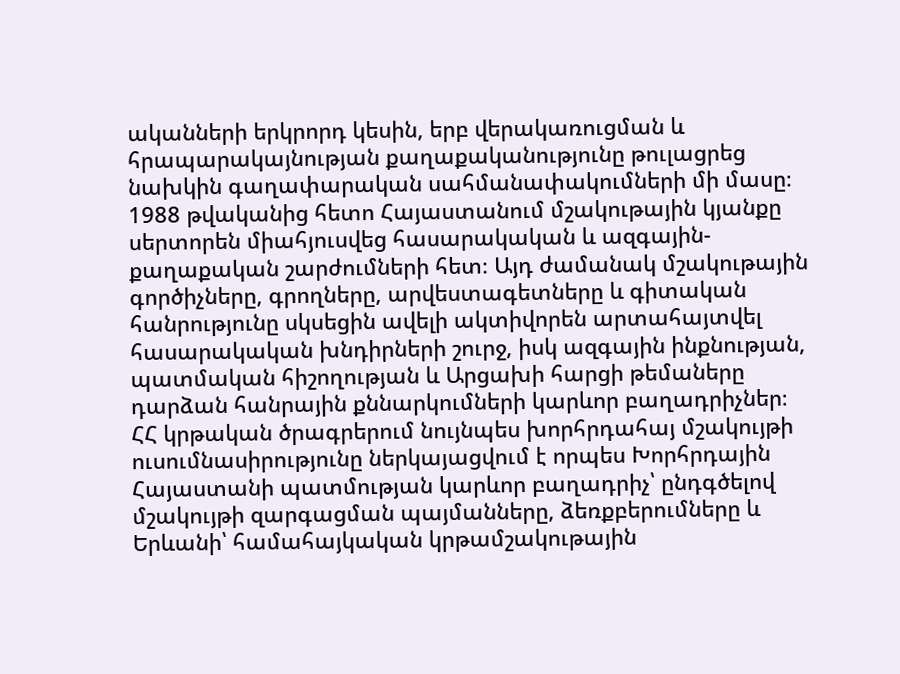ականների երկրորդ կեսին, երբ վերակառուցման և հրապարակայնության քաղաքականությունը թուլացրեց նախկին գաղափարական սահմանափակումների մի մասը։ 1988 թվականից հետո Հայաստանում մշակութային կյանքը սերտորեն միահյուսվեց հասարակական և ազգային-քաղաքական շարժումների հետ։ Այդ ժամանակ մշակութային գործիչները, գրողները, արվեստագետները և գիտական հանրությունը սկսեցին ավելի ակտիվորեն արտահայտվել հասարակական խնդիրների շուրջ, իսկ ազգային ինքնության, պատմական հիշողության և Արցախի հարցի թեմաները դարձան հանրային քննարկումների կարևոր բաղադրիչներ։ ՀՀ կրթական ծրագրերում նույնպես խորհրդահայ մշակույթի ուսումնասիրությունը ներկայացվում է որպես Խորհրդային Հայաստանի պատմության կարևոր բաղադրիչ՝ ընդգծելով մշակույթի զարգացման պայմանները, ձեռքբերումները և Երևանի՝ համահայկական կրթամշակութային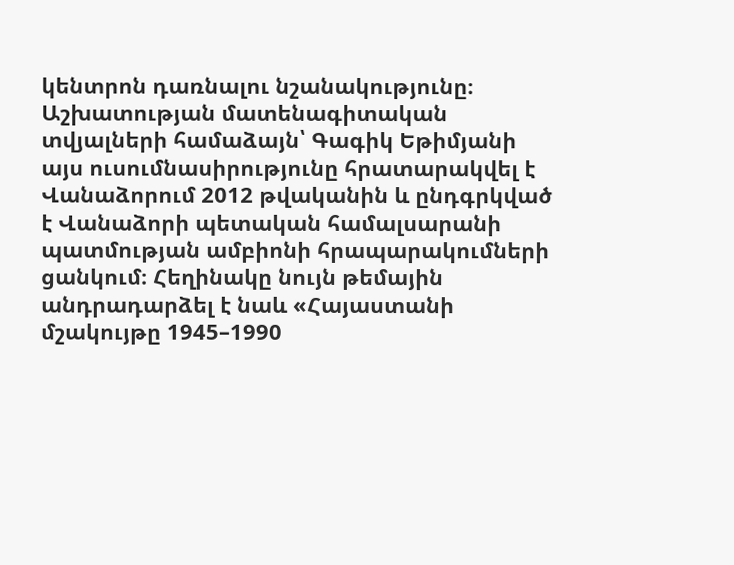կենտրոն դառնալու նշանակությունը։ Աշխատության մատենագիտական տվյալների համաձայն՝ Գագիկ Եթիմյանի այս ուսումնասիրությունը հրատարակվել է Վանաձորում 2012 թվականին և ընդգրկված է Վանաձորի պետական համալսարանի պատմության ամբիոնի հրապարակումների ցանկում։ Հեղինակը նույն թեմային անդրադարձել է նաև «Հայաստանի մշակույթը 1945–1990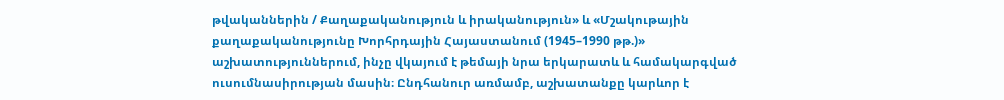թվականներին / Քաղաքականություն և իրականություն» և «Մշակութային քաղաքականությունը Խորհրդային Հայաստանում (1945–1990 թթ.)» աշխատություններում, ինչը վկայում է թեմայի նրա երկարատև և համակարգված ուսումնասիրության մասին։ Ընդհանուր առմամբ, աշխատանքը կարևոր է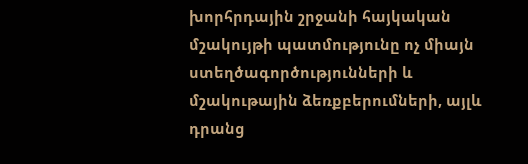խորհրդային շրջանի հայկական մշակույթի պատմությունը ոչ միայն ստեղծագործությունների և մշակութային ձեռքբերումների, այլև դրանց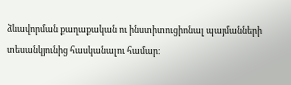ձևավորման քաղաքական ու ինստիտուցիոնալ պայմանների տեսանկյունից հասկանալու համար։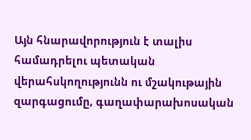Այն հնարավորություն է տալիս համադրելու պետական վերահսկողությունն ու մշակութային զարգացումը, գաղափարախոսական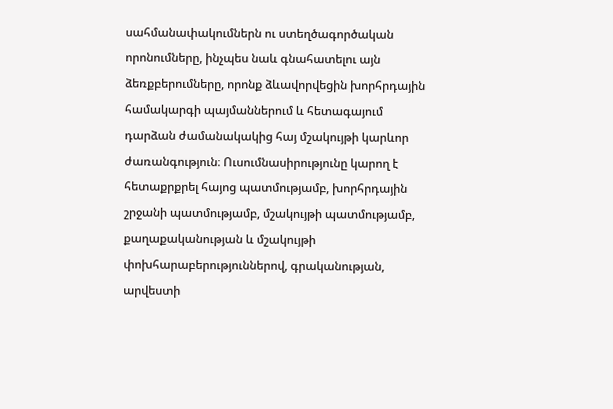սահմանափակումներն ու ստեղծագործական որոնումները, ինչպես նաև գնահատելու այն ձեռքբերումները, որոնք ձևավորվեցին խորհրդային համակարգի պայմաններում և հետագայում դարձան ժամանակակից հայ մշակույթի կարևոր ժառանգություն։ Ուսումնասիրությունը կարող է հետաքրքրել հայոց պատմությամբ, խորհրդային շրջանի պատմությամբ, մշակույթի պատմությամբ, քաղաքականության և մշակույթի փոխհարաբերություններով, գրականության, արվեստի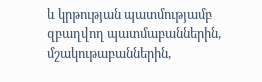և կրթության պատմությամբ զբաղվող պատմաբաններին, մշակութաբաններին,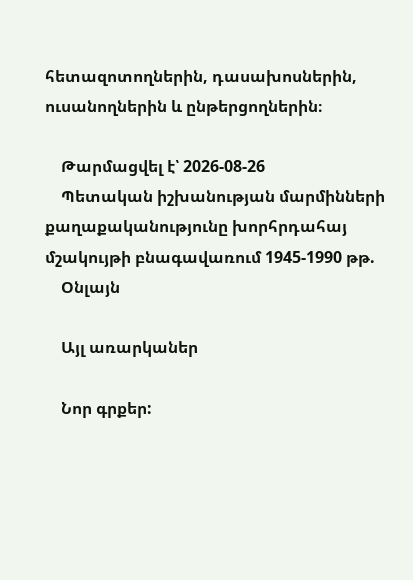հետազոտողներին, դասախոսներին, ուսանողներին և ընթերցողներին։

    Թարմացվել է՝ 2026-08-26
    Պետական իշխանության մարմինների քաղաքականությունը խորհրդահայ մշակույթի բնագավառում 1945-1990 թթ.
    Օնլայն

    Այլ առարկաներ

    Նոր գրքեր: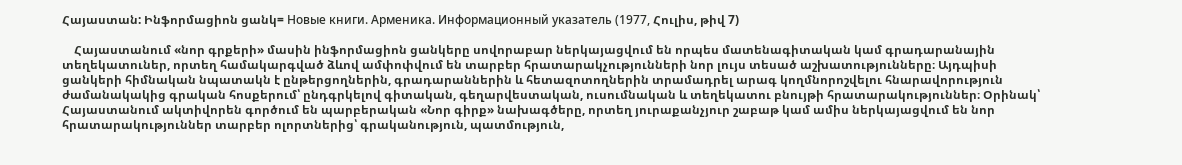Հայաստան: Ինֆորմացիոն ցանկ= Новые книги. Арменика. Информационный указатель (1977, Հուլիս, թիվ 7)

    Հայաստանում «նոր գրքերի» մասին ինֆորմացիոն ցանկերը սովորաբար ներկայացվում են որպես մատենագիտական կամ գրադարանային տեղեկատուներ, որտեղ համակարգված ձևով ամփոփվում են տարբեր հրատարակչությունների նոր լույս տեսած աշխատությունները։ Այդպիսի ցանկերի հիմնական նպատակն է ընթերցողներին, գրադարաններին և հետազոտողներին տրամադրել արագ կողմնորոշվելու հնարավորություն ժամանակակից գրական հոսքերում՝ ընդգրկելով գիտական, գեղարվեստական, ուսումնական և տեղեկատու բնույթի հրատարակություններ։ Օրինակ՝ Հայաստանում ակտիվորեն գործում են պարբերական «Նոր գիրք» նախագծերը, որտեղ յուրաքանչյուր շաբաթ կամ ամիս ներկայացվում են նոր հրատարակություններ տարբեր ոլորտներից՝ գրականություն, պատմություն,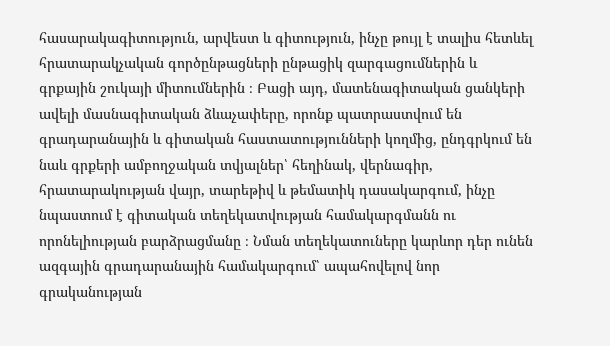հասարակագիտություն, արվեստ և գիտություն, ինչը թույլ է տալիս հետևել հրատարակչական գործընթացների ընթացիկ զարգացումներին և գրքային շուկայի միտումներին ։ Բացի այդ, մատենագիտական ցանկերի ավելի մասնագիտական ձևաչափերը, որոնք պատրաստվում են գրադարանային և գիտական հաստատությունների կողմից, ընդգրկում են նաև գրքերի ամբողջական տվյալներ՝ հեղինակ, վերնագիր, հրատարակության վայր, տարեթիվ և թեմատիկ դասակարգում, ինչը նպաստում է գիտական տեղեկատվության համակարգմանն ու որոնելիության բարձրացմանը ։ Նման տեղեկատուները կարևոր դեր ունեն ազգային գրադարանային համակարգում՝ ապահովելով նոր գրականության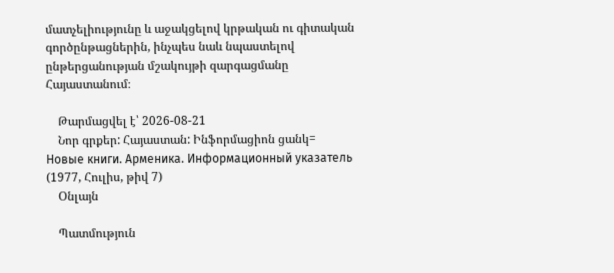մատչելիությունը և աջակցելով կրթական ու գիտական գործընթացներին, ինչպես նաև նպաստելով ընթերցանության մշակույթի զարգացմանը Հայաստանում։

    Թարմացվել է՝ 2026-08-21
    Նոր գրքեր: Հայաստան: Ինֆորմացիոն ցանկ= Новые книги. Арменика. Информационный указатель (1977, Հուլիս, թիվ 7)
    Օնլայն

    Պատմություն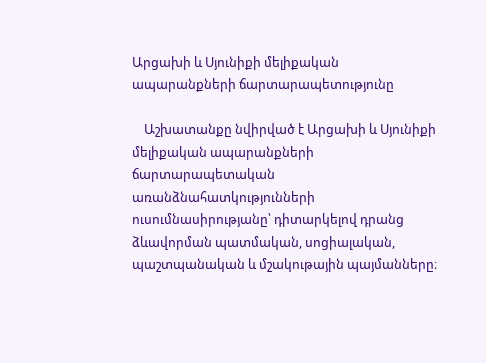Արցախի և Սյունիքի մելիքական ապարանքների ճարտարապետությունը

    Աշխատանքը նվիրված է Արցախի և Սյունիքի մելիքական ապարանքների ճարտարապետական առանձնահատկությունների ուսումնասիրությանը՝ դիտարկելով դրանց ձևավորման պատմական, սոցիալական, պաշտպանական և մշակութային պայմանները։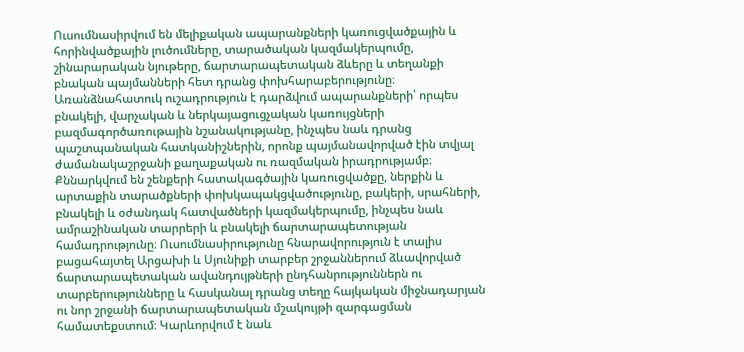Ուսումնասիրվում են մելիքական ապարանքների կառուցվածքային և հորինվածքային լուծումները, տարածական կազմակերպումը, շինարարական նյութերը, ճարտարապետական ձևերը և տեղանքի բնական պայմանների հետ դրանց փոխհարաբերությունը։ Առանձնահատուկ ուշադրություն է դարձվում ապարանքների՝ որպես բնակելի, վարչական և ներկայացուցչական կառույցների բազմագործառութային նշանակությանը, ինչպես նաև դրանց պաշտպանական հատկանիշներին, որոնք պայմանավորված էին տվյալ ժամանակաշրջանի քաղաքական ու ռազմական իրադրությամբ։ Քննարկվում են շենքերի հատակագծային կառուցվածքը, ներքին և արտաքին տարածքների փոխկապակցվածությունը, բակերի, սրահների, բնակելի և օժանդակ հատվածների կազմակերպումը, ինչպես նաև ամրաշինական տարրերի և բնակելի ճարտարապետության համադրությունը։ Ուսումնասիրությունը հնարավորություն է տալիս բացահայտել Արցախի և Սյունիքի տարբեր շրջաններում ձևավորված ճարտարապետական ավանդույթների ընդհանրություններն ու տարբերությունները և հասկանալ դրանց տեղը հայկական միջնադարյան ու նոր շրջանի ճարտարապետական մշակույթի զարգացման համատեքստում։ Կարևորվում է նաև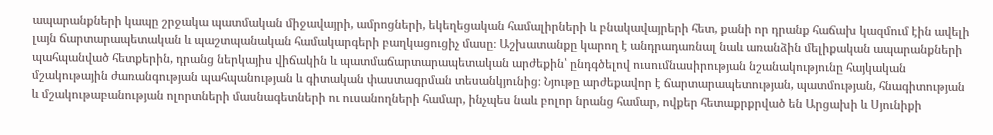ապարանքների կապը շրջակա պատմական միջավայրի, ամրոցների, եկեղեցական համալիրների և բնակավայրերի հետ, քանի որ դրանք հաճախ կազմում էին ավելի լայն ճարտարապետական և պաշտպանական համակարգերի բաղկացուցիչ մասը։ Աշխատանքը կարող է անդրադառնալ նաև առանձին մելիքական ապարանքների պահպանված հետքերին, դրանց ներկայիս վիճակին և պատմաճարտարապետական արժեքին՝ ընդգծելով ուսումնասիրության նշանակությունը հայկական մշակութային ժառանգության պահպանության և գիտական փաստագրման տեսանկյունից։ Նյութը արժեքավոր է ճարտարապետության, պատմության, հնագիտության և մշակութաբանության ոլորտների մասնագետների ու ուսանողների համար, ինչպես նաև բոլոր նրանց համար, ովքեր հետաքրքրված են Արցախի և Սյունիքի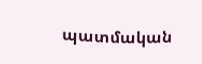պատմական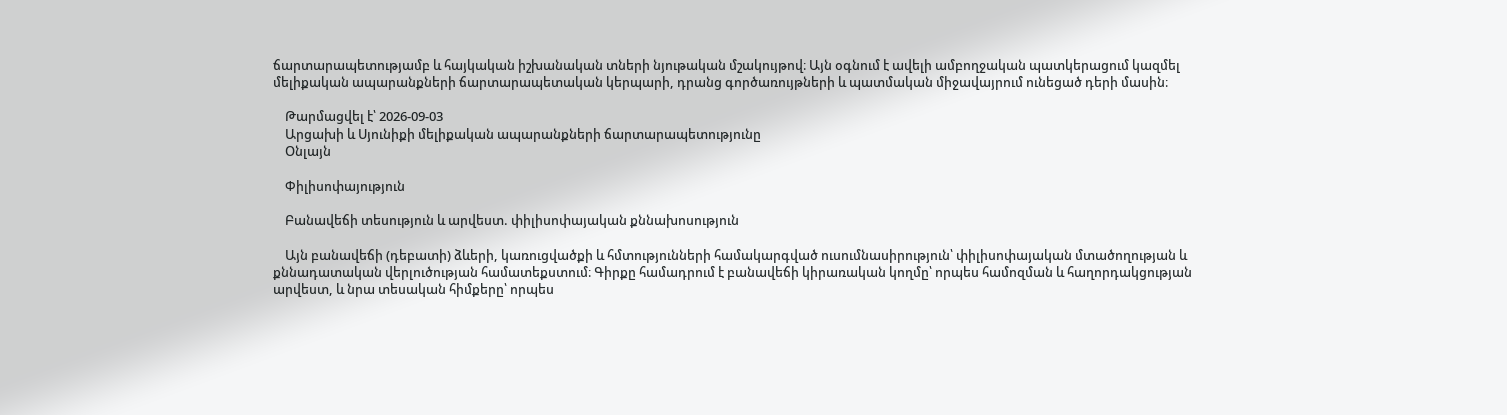ճարտարապետությամբ և հայկական իշխանական տների նյութական մշակույթով։ Այն օգնում է ավելի ամբողջական պատկերացում կազմել մելիքական ապարանքների ճարտարապետական կերպարի, դրանց գործառույթների և պատմական միջավայրում ունեցած դերի մասին։

    Թարմացվել է՝ 2026-09-03
    Արցախի և Սյունիքի մելիքական ապարանքների ճարտարապետությունը
    Օնլայն

    Փիլիսոփայություն

    Բանավեճի տեսություն և արվեստ. փիլիսոփայական քննախոսություն

    Այն բանավեճի (դեբատի) ձևերի, կառուցվածքի և հմտությունների համակարգված ուսումնասիրություն՝ փիլիսոփայական մտածողության և քննադատական վերլուծության համատեքստում։ Գիրքը համադրում է բանավեճի կիրառական կողմը՝ որպես համոզման և հաղորդակցության արվեստ, և նրա տեսական հիմքերը՝ որպես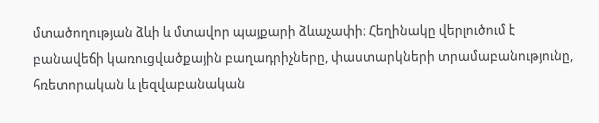մտածողության ձևի և մտավոր պայքարի ձևաչափի։ Հեղինակը վերլուծում է բանավեճի կառուցվածքային բաղադրիչները, փաստարկների տրամաբանությունը, հռետորական և լեզվաբանական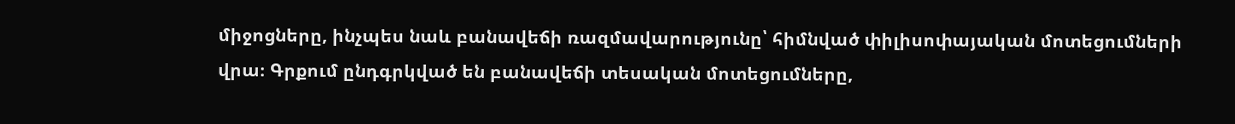միջոցները, ինչպես նաև բանավեճի ռազմավարությունը՝ հիմնված փիլիսոփայական մոտեցումների վրա։ Գրքում ընդգրկված են բանավեճի տեսական մոտեցումները,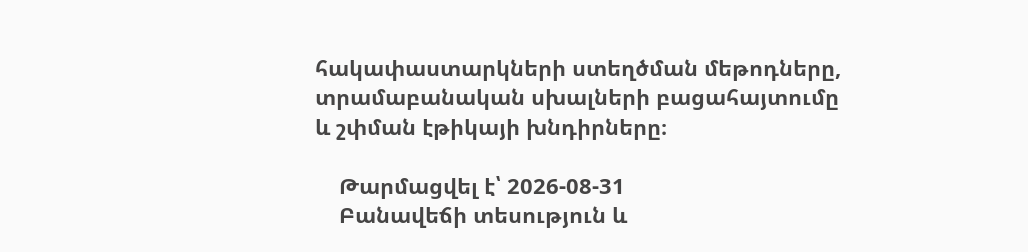հակափաստարկների ստեղծման մեթոդները, տրամաբանական սխալների բացահայտումը և շփման էթիկայի խնդիրները։

    Թարմացվել է՝ 2026-08-31
    Բանավեճի տեսություն և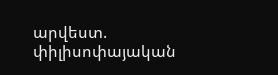արվեստ. փիլիսոփայական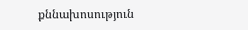քննախոսություն